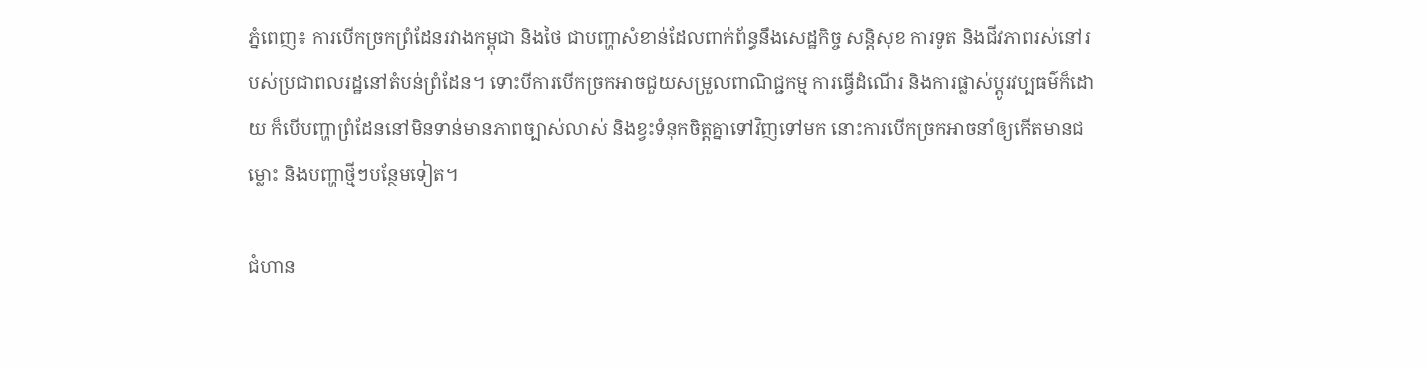ភ្នំពេញ៖ ការបើកច្រកព្រំដែនរវាងកម្ពុជា និងថៃ ជាបញ្ហាសំខាន់ដែលពាក់ព័ន្ធនឹងសេដ្ឋកិច្ច សន្តិសុខ ការទូត និងជីវភាពរស់នៅរបស់ប្រជាពលរដ្ឋនៅតំបន់ព្រំដែន។ ទោះបីការបើកច្រកអាចជួយសម្រួលពាណិជ្ជកម្ម ការធ្វើដំណើរ និងការផ្លាស់ប្តូរវប្បធម៌ក៏ដោយ ក៏បើបញ្ហាព្រំដែននៅមិនទាន់មានភាពច្បាស់លាស់ និងខ្វះទំនុកចិត្តគ្នាទៅវិញទៅមក នោះការបើកច្រកអាចនាំឲ្យកើតមានជម្លោះ និងបញ្ហាថ្មីៗបន្ថែមទៀត។

ជំហាន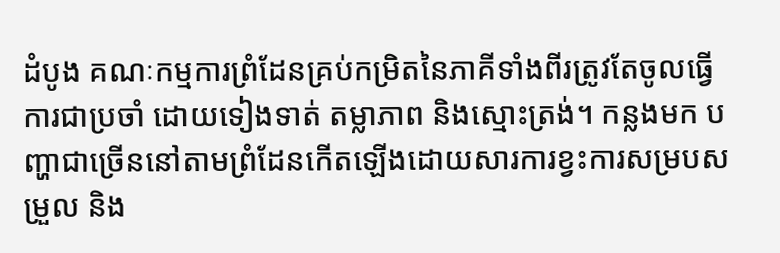ដំបូង គណៈកម្មការព្រំដែនគ្រប់កម្រិតនៃភាគីទាំងពីរត្រូវតែចូលធ្វើការជាប្រចាំ ដោយទៀងទាត់ តម្លាភាព និងស្មោះត្រង់។ កន្លងមក បញ្ហាជាច្រើននៅតាមព្រំដែនកើតឡើងដោយសារការខ្វះការសម្របសម្រួល និង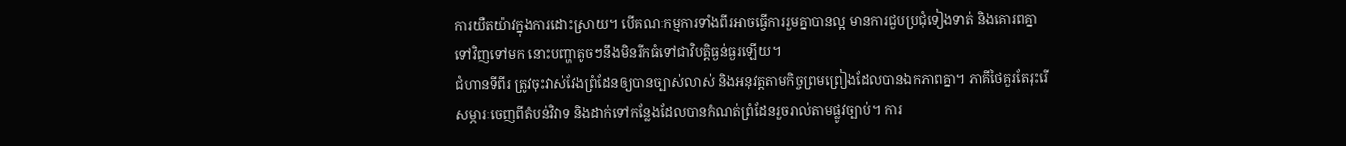ការយឺតយ៉ាវក្នុងការដោះស្រាយ។ បើគណៈកម្មការទាំងពីរអាចធ្វើការរួមគ្នាបានល្អ មានការជួបប្រជុំទៀងទាត់ និងគោរពគ្នាទៅវិញទៅមក នោះបញ្ហាតូចៗនឹងមិនរីកធំទៅជាវិបត្តិធ្ងន់ធ្ងរឡើយ។
ជំហានទីពីរ ត្រូវចុះវាស់វែងព្រំដែនឲ្យបានច្បាស់លាស់ និងអនុវត្តតាមកិច្ចព្រមព្រៀងដែលបានឯកភាពគ្នា។ ភាគីថៃគួរតែរុះរើសម្ភារៈចេញពីតំបន់វិវាទ និងដាក់ទៅកន្លែងដែលបានកំណត់ព្រំដែនរួចរាល់តាមផ្លូវច្បាប់។ ការ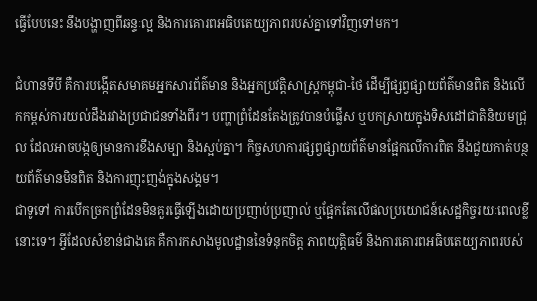ធ្វើបែបនេះ នឹងបង្ហាញពីឆន្ទៈល្អ និងការគោរពអធិបតេយ្យភាពរបស់គ្នាទៅវិញទៅមក។

ជំហានទីបី គឺការបង្កើតសមាគមអ្នកសារព័ត៌មាន និងអ្នកប្រវត្តិសាស្ត្រកម្ពុជា-ថៃ ដើម្បីផ្សព្វផ្សាយព័ត៌មានពិត និងលើកកម្ពស់ការយល់ដឹងរវាងប្រជាជនទាំងពីរ។ បញ្ហាព្រំដែនតែងត្រូវបានបំផ្លើស ឬបកស្រាយក្នុងទិសដៅជាតិនិយមជ្រុល ដែលអាចបង្កឲ្យមានការខឹងសម្បា និងស្អប់គ្នា។ កិច្ចសហការផ្សព្វផ្សាយព័ត៌មានផ្អែកលើការពិត នឹងជួយកាត់បន្ថយព័ត៌មានមិនពិត និងការញុះញង់ក្នុងសង្គម។
ជាទូទៅ ការបើកច្រកព្រំដែនមិនគួរធ្វើឡើងដោយប្រញាប់ប្រញាល់ ឬផ្អែកតែលើផលប្រយោជន៍សេដ្ឋកិច្ចរយៈពេលខ្លីនោះទេ។ អ្វីដែលសំខាន់ជាងគេ គឺការកសាងមូលដ្ឋាននៃទំនុកចិត្ត ភាពយុត្តិធម៌ និងការគោរពអធិបតេយ្យភាពរបស់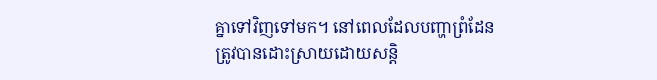គ្នាទៅវិញទៅមក។ នៅពេលដែលបញ្ហាព្រំដែនត្រូវបានដោះស្រាយដោយសន្តិ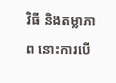វិធី និងតម្លាភាព នោះការបើ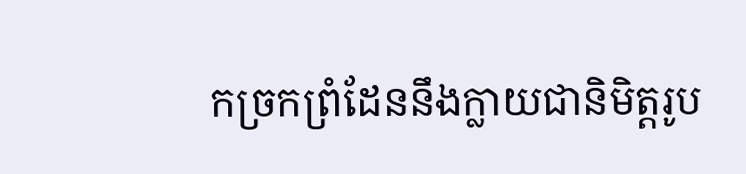កច្រកព្រំដែននឹងក្លាយជានិមិត្តរូប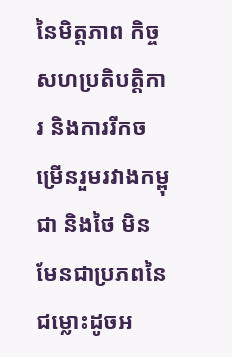នៃមិត្តភាព កិច្ចសហប្រតិបត្តិការ និងការរីកចម្រើនរួមរវាងកម្ពុជា និងថៃ មិនមែនជាប្រភពនៃជម្លោះដូចអ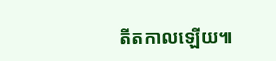តីតកាលឡើយ៕